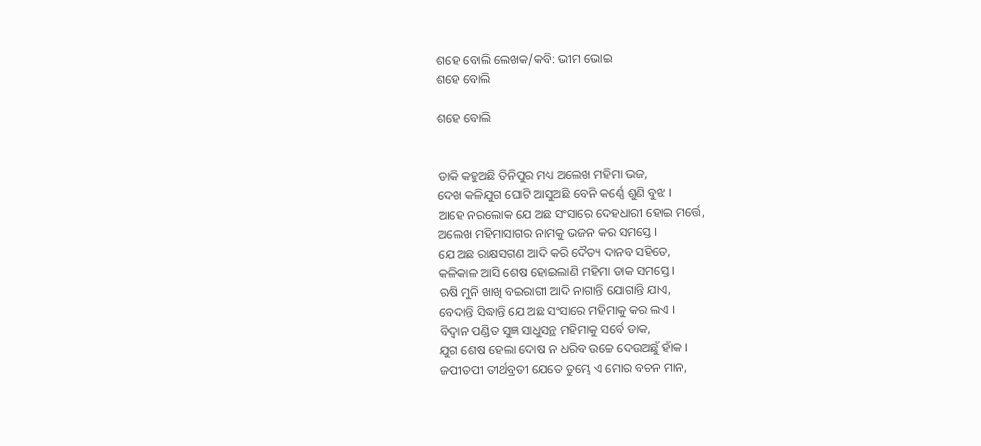ଶହେ ବୋଲି ଲେଖକ/କବି: ଭୀମ ଭୋଇ
ଶହେ ବୋଲି

ଶହେ ବୋଲି


ଡାକି କହୁଅଛି ତିନିପୁର ମଧ୍ୟ ଅଲେଖ ମହିମା ଭଜ,
ଦେଖ କଳିଯୁଗ ଘୋଟି ଆସୁଅଛି ବେନି କର୍ଣ୍ଣେ ଶୁଣି ବୁଝ ।
ଆହେ ନରଲୋକ ଯେ ଅଛ ସଂସାରେ ଦେହଧାରୀ ହୋଇ ମର୍ତ୍ତେ,
ଅଲେଖ ମହିମାସାଗର ନାମକୁ ଭଜନ କର ସମସ୍ତେ ।
ଯେ ଅଛ ରାକ୍ଷସଗଣ ଆଦି କରି ଦୈତ୍ୟ ଦାନବ ସହିତେ,
କଳିକାଳ ଆସି ଶେଷ ହୋଇଲାଣି ମହିମା ଡାକ ସମସ୍ତେ ।
ଋଷି ମୁନି ଖାଖି ବଇରାଗୀ ଆଦି ନାଗାନ୍ତି ଯୋଗାନ୍ତି ଯାଏ,
ବେଦାନ୍ତି ସିଦ୍ଧାନ୍ତି ଯେ ଅଛ ସଂସାରେ ମହିମାକୁ କର ଲଏ ।
ବିଦ୍ଵାନ ପଣ୍ଡିତ ସୁଜ୍ଞ ସାଧୁସନ୍ଥ ମହିମାକୁ ସର୍ବେ ଡାକ,
ଯୁଗ ଶେଷ ହେଲା ଦୋଷ ନ ଧରିବ ଉଚ୍ଚେ ଦେଉଅଛୁଁ ହାଁକ ।
ଜପୀତପୀ ତୀର୍ଥବ୍ରତୀ ଯେତେ ତୁମ୍ଭେ ଏ ମୋର ବଚନ ମାନ,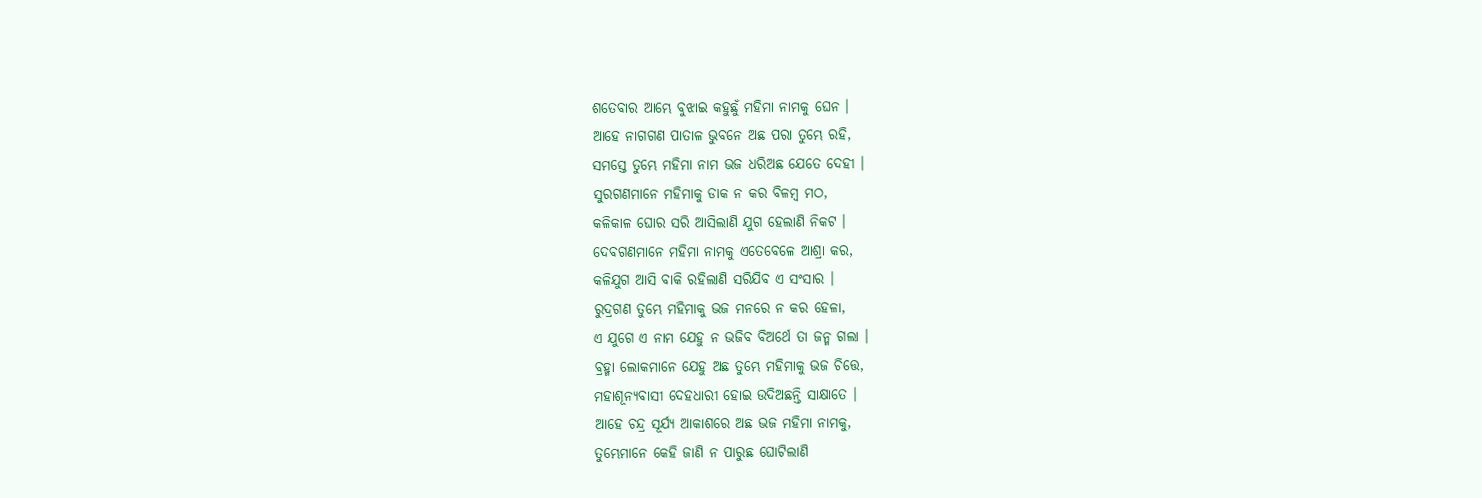ଶତେବାର ଆମ୍ଭେ ବୁଝାଇ କହୁଛୁଁ ମହିମା ନାମକୁ ଘେନ ।
ଆହେ ନାଗଗଣ ପାତାଳ ଭୁବନେ ଅଛ ପରା ତୁମ୍ଭେ ରହି,
ସମସ୍ତେ ତୁମ୍ଭେ ମହିମା ନାମ ଭଜ ଧରିଅଛ ଯେତେ ଦେହୀ ।
ସୁରଗଣମାନେ ମହିମାକୁ ଡାକ ନ କର ବିଳମ୍ବ ମଠ,
କଳିକାଳ ଘୋର ସରି ଆସିଲାଣି ଯୁଗ ହେଲାଣି ନିକଟ ।
ଦେବଗଣମାନେ ମହିମା ନାମକୁ ଏତେବେଳେ ଆଶ୍ରା କର,
କଳିଯୁଗ ଆସି ବାକି ରହିଲାଣି ସରିଯିବ ଏ ସଂସାର ।
ରୁଦ୍ରଗଣ ତୁମ୍ଭେ ମହିମାକୁ ଭଜ ମନରେ ନ କର ହେଳା,
ଏ ଯୁଗେ ଏ ନାମ ଯେହୁ ନ ଭଜିବ ବିଅର୍ଥେ ତା ଜନ୍ମ ଗଲା ।
ବ୍ରହ୍ମା ଲୋକମାନେ ଯେହୁ ଅଛ ତୁମ୍ଭେ ମହିମାକୁ ଭଜ ଚିତ୍ତେ,
ମହାଶୂନ୍ୟବାସୀ ଦେହଧାରୀ ହୋଇ ଉଦିଅଛନ୍ତି ସାକ୍ଷାତେ ।
ଆହେ ଚନ୍ଦ୍ର ସୂର୍ଯ୍ୟ ଆକାଶରେ ଅଛ ଭଜ ମହିମା ନାମକୁ,
ତୁମ୍ଭେମାନେ କେହି ଜାଣି ନ ପାରୁଛ ଘୋଟିଲାଣି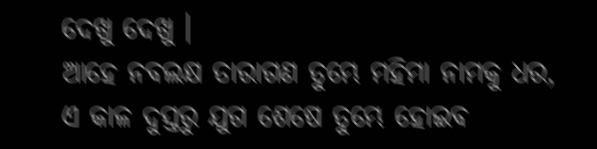ଦେଖୁ ଦେଖୁ ।
ଆହେ ନବଲକ୍ଷ ତାରାଗଣ ତୁମ୍ଭେ ମହିମା ନାମକୁ ଧର,
ଏ କାଳ ଦୁସ୍ତରୁ ଯୁଗ ଶେଷେ ତୁମ୍ଭେ ହୋଇବ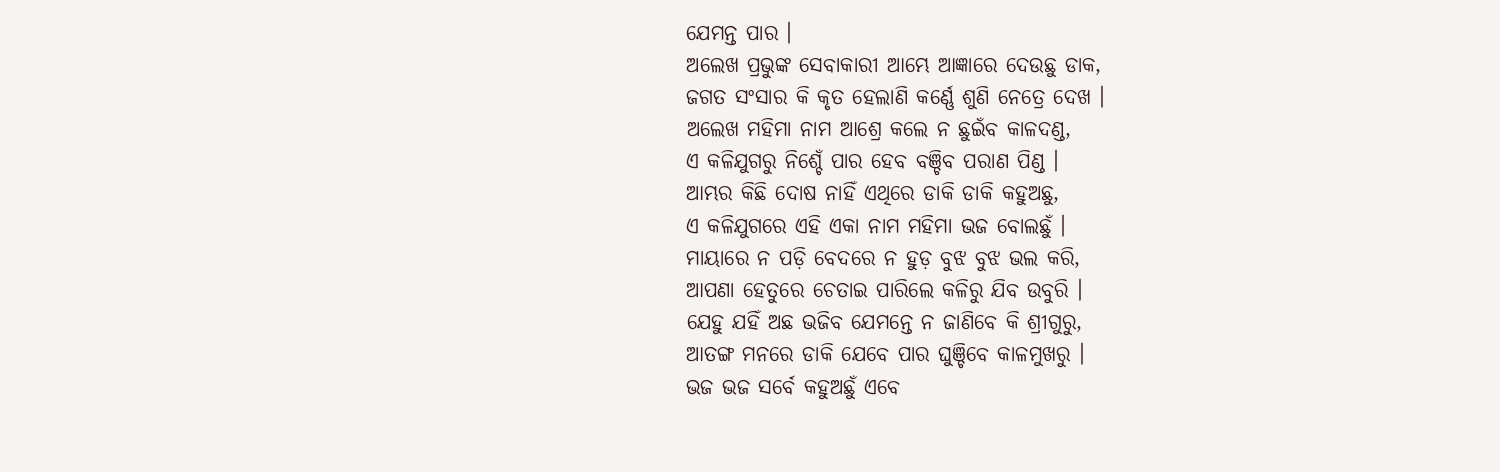ଯେମନ୍ତ ପାର ।
ଅଲେଖ ପ୍ରଭୁଙ୍କ ସେବାକାରୀ ଆମ୍ଭେ ଆଜ୍ଞାରେ ଦେଉଛୁ ଡାକ,
ଜଗତ ସଂସାର କି କୃତ ହେଲାଣି କର୍ଣ୍ଣେ ଶୁଣି ନେତ୍ରେ ଦେଖ ।
ଅଲେଖ ମହିମା ନାମ ଆଶ୍ରେ କଲେ ନ ଛୁଇଁବ କାଳଦଣ୍ଡ,
ଏ କଳିଯୁଗରୁ ନିଶ୍ଚେଁ ପାର ହେବ ବଞ୍ଚିବ ପରାଣ ପିଣ୍ଡ ।
ଆମ୍ଭର କିଛି ଦୋଷ ନାହିଁ ଏଥିରେ ଡାକି ଡାକି କହୁଅଛୁ,
ଏ କଳିଯୁଗରେ ଏହି ଏକା ନାମ ମହିମା ଭଜ ବୋଲଛୁଁ ।
ମାୟାରେ ନ ପଡ଼ି ବେଦରେ ନ ହୁଡ଼ ବୁଝ ବୁଝ ଭଲ କରି,
ଆପଣା ହେତୁରେ ଚେତାଇ ପାରିଲେ କଳିରୁ ଯିବ ଉବୁରି ।
ଯେହୁ ଯହିଁ ଅଛ ଭଜିବ ଯେମନ୍ତେ ନ ଜାଣିବେ କି ଶ୍ରୀଗୁରୁ,
ଆତଙ୍ଗ ମନରେ ଡାକି ଯେବେ ପାର ଘୁଞ୍ଚିବେ କାଳମୁଖରୁ ।
ଭଜ ଭଜ ସର୍ବେ କହୁଅଛୁଁ ଏବେ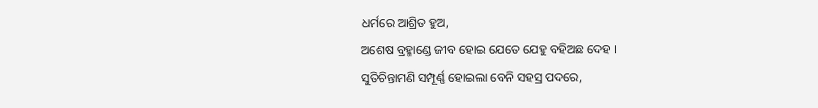ଧର୍ମରେ ଆଶ୍ରିତ ହୁଅ,
ଅଶେଷ ବ୍ରହ୍ମାଣ୍ଡେ ଜୀବ ହୋଇ ଯେତେ ଯେହୁ ବହିଅଛ ଦେହ ।
ସୁତିଚିନ୍ତାମଣି ସମ୍ପୂର୍ଣ୍ଣ ହୋଇଲା ବେନି ସହସ୍ର ପଦରେ,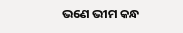ଭଣେ ଭୀମ କନ୍ଧ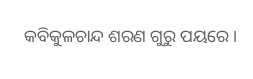କବିକୁଳଚାନ୍ଦ ଶରଣ ଗୁରୁ ପୟରେ ।